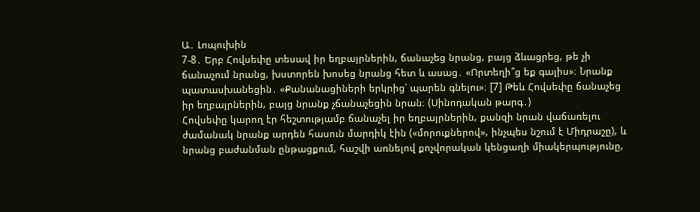Ա․ Լոպուխին
7-8․ Երբ Հովսեփը տեսավ իր եղբայրներին, ճանաչեց նրանց, բայց ձևացրեց, թե չի ճանաչում նրանց, խստորեն խոսեց նրանց հետ և ասաց․ «Որտեղի՞ց եք գալիս»։ Նրանք պատասխանեցին․ «Քանանացիների երկրից՝ պարեն գնելու»։ [7] Թեև Հովսեփը ճանաչեց իր եղբայրներին, բայց նրանք չճանաչեցին նրան։ (Սինոդական թարգ․)
Հովսեփը կարող էր հեշտությամբ ճանաչել իր եղբայրներին, քանզի նրան վաճառելու ժամանակ նրանք արդեն հասուն մարդիկ էին («մորուքներով», ինչպես նշում է Միդրաշը), և նրանց բաժանման ընթացքում, հաշվի առնելով քոչվորական կենցաղի միակերպությունը,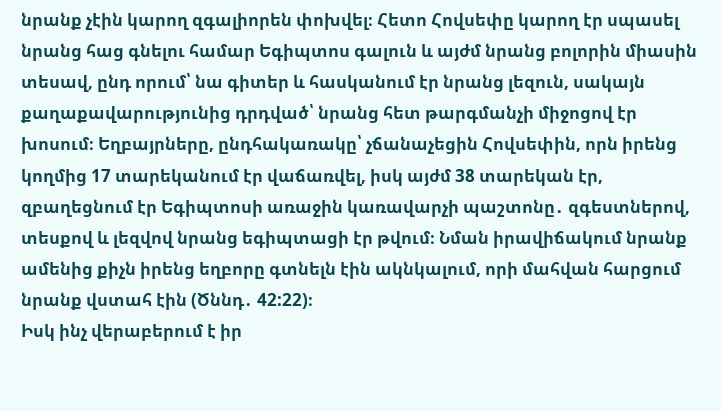նրանք չէին կարող զգալիորեն փոխվել։ Հետո Հովսեփը կարող էր սպասել նրանց հաց գնելու համար Եգիպտոս գալուն և այժմ նրանց բոլորին միասին տեսավ, ընդ որում՝ նա գիտեր և հասկանում էր նրանց լեզուն, սակայն քաղաքավարությունից դրդված՝ նրանց հետ թարգմանչի միջոցով էր խոսում։ Եղբայրները, ընդհակառակը՝ չճանաչեցին Հովսեփին, որն իրենց կողմից 17 տարեկանում էր վաճառվել, իսկ այժմ 38 տարեկան էր, զբաղեցնում էր Եգիպտոսի առաջին կառավարչի պաշտոնը․ զգեստներով, տեսքով և լեզվով նրանց եգիպտացի էր թվում։ Նման իրավիճակում նրանք ամենից քիչն իրենց եղբորը գտնելն էին ակնկալում, որի մահվան հարցում նրանք վստահ էին (Ծննդ․ 42:22)։
Իսկ ինչ վերաբերում է իր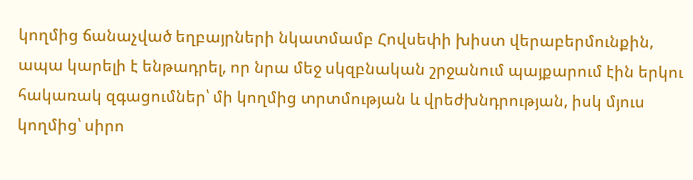կողմից ճանաչված եղբայրների նկատմամբ Հովսեփի խիստ վերաբերմունքին, ապա կարելի է ենթադրել, որ նրա մեջ սկզբնական շրջանում պայքարում էին երկու հակառակ զգացումներ՝ մի կողմից տրտմության և վրեժխնդրության, իսկ մյուս կողմից՝ սիրո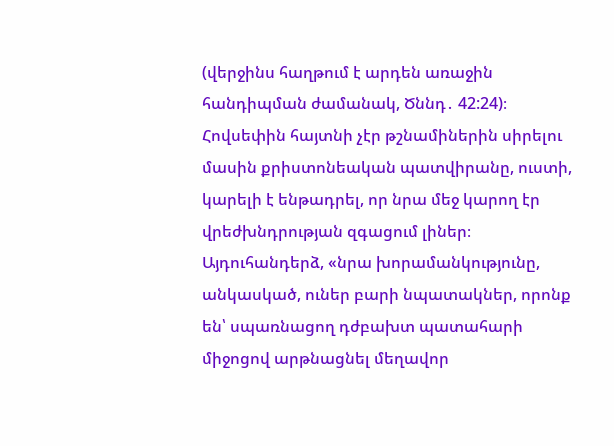(վերջինս հաղթում է արդեն առաջին հանդիպման ժամանակ, Ծննդ․ 42:24)։ Հովսեփին հայտնի չէր թշնամիներին սիրելու մասին քրիստոնեական պատվիրանը, ուստի, կարելի է ենթադրել, որ նրա մեջ կարող էր վրեժխնդրության զգացում լիներ։ Այդուհանդերձ, «նրա խորամանկությունը, անկասկած, ուներ բարի նպատակներ, որոնք են՝ սպառնացող դժբախտ պատահարի միջոցով արթնացնել մեղավոր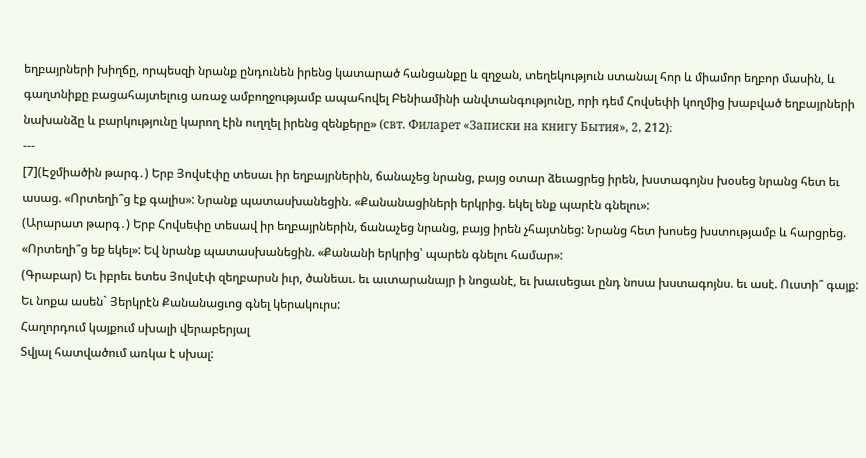եղբայրների խիղճը, որպեսզի նրանք ընդունեն իրենց կատարած հանցանքը և զղջան, տեղեկություն ստանալ հոր և միամոր եղբոր մասին, և գաղտնիքը բացահայտելուց առաջ ամբողջությամբ ապահովել Բենիամինի անվտանգությունը, որի դեմ Հովսեփի կողմից խաբված եղբայրների նախանձը և բարկությունը կարող էին ուղղել իրենց զենքերը» (свт. Филарет «Записки на книгу Бытия», 2, 212)։
---
[7](Էջմիածին թարգ․) Երբ Յովսէփը տեսաւ իր եղբայրներին, ճանաչեց նրանց, բայց օտար ձեւացրեց իրեն, խստագոյնս խօսեց նրանց հետ եւ ասաց. «Որտեղի՞ց էք գալիս»: Նրանք պատասխանեցին. «Քանանացիների երկրից. եկել ենք պարէն գնելու»:
(Արարատ թարգ․) Երբ Հովսեփը տեսավ իր եղբայրներին, ճանաչեց նրանց, բայց իրեն չհայտնեց: Նրանց հետ խոսեց խստությամբ և հարցրեց. «Որտեղի՞ց եք եկել»: Եվ նրանք պատասխանեցին. «Քանանի երկրից՝ պարեն գնելու համար»:
(Գրաբար) Եւ իբրեւ ետես Յովսէփ զեղբարսն իւր, ծանեաւ. եւ աւտարանայր ի նոցանէ, եւ խաւսեցաւ ընդ նոսա խստագոյնս. եւ ասէ. Ուստի՞ գայք: Եւ նոքա ասեն` Յերկրէն Քանանացւոց գնել կերակուրս:
Հաղորդում կայքում սխալի վերաբերյալ
Տվյալ հատվածում առկա է սխալ: